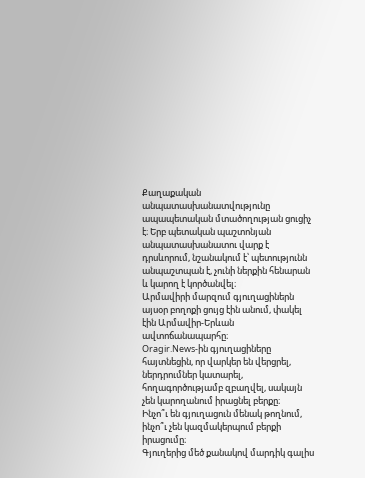Քաղաքական անպատասխանատվությունը ապապետական մտածողության ցուցիչ է։ Երբ պետական պաշտոնյան անպատասխանատու վարք է դրսևորում, նշանակում է՝ պետությունն անպաշտպան է, չունի ներքին հենարան և կարող է կործանվել։
Արմավիրի մարզում գյուղացիներն այսօր բողոքի ցույց էին անում, փակել էին Արմավիր-Երևան ավտոճանապարհը։
Oragir.News-ին գյուղացիները
հայտնեցին, որ վարկեր են վերցրել, ներդրումներ կատարել, հողագործությամբ զբաղվել, սակայն չեն կարողանում իրացնել բերքը։
Ինչո՞ւ են գյուղացուն մենակ թողնում, ինչո՞ւ չեն կազմակերպում բերքի իրացումը։
Գյուղերից մեծ քանակով մարդիկ գալիս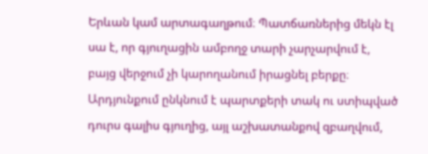Երևան կամ արտագաղթում։ Պատճառներից մեկն էլ սա է, որ գյուղացին ամբողջ տարի չարչարվում է, բայց վերջում չի կարողանում իրացնել բերքը։ Արդյունքում ընկնում է պարտքերի տակ ու ստիպված դուրս գալիս գյուղից, այլ աշխատանքով զբաղվում,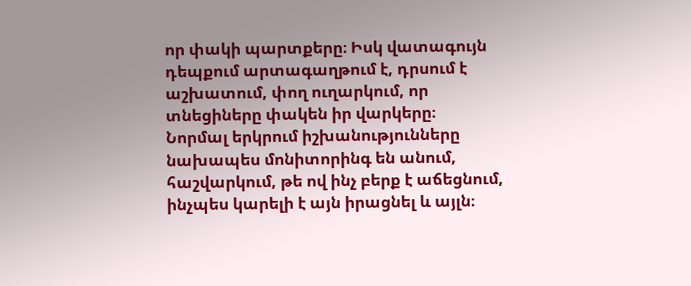որ փակի պարտքերը։ Իսկ վատագույն դեպքում արտագաղթում է, դրսում է աշխատում, փող ուղարկում, որ տնեցիները փակեն իր վարկերը։
Նորմալ երկրում իշխանությունները նախապես մոնիտորինգ են անում, հաշվարկում, թե ով ինչ բերք է աճեցնում, ինչպես կարելի է այն իրացնել և այլն։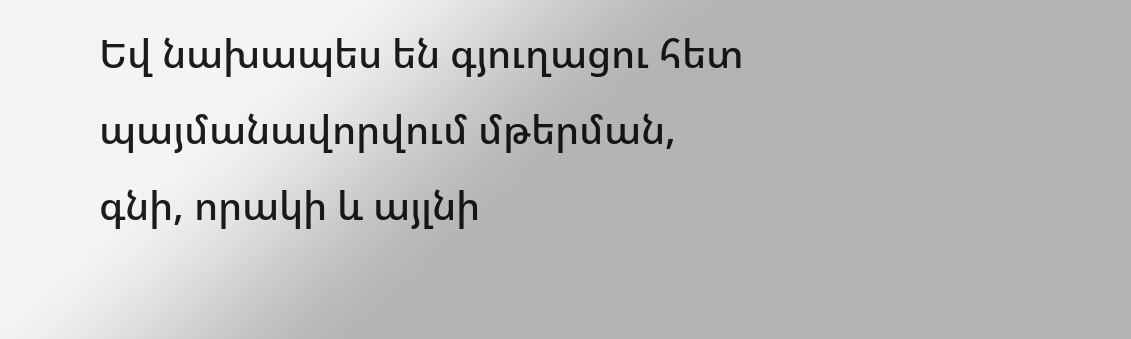Եվ նախապես են գյուղացու հետ պայմանավորվում մթերման, գնի, որակի և այլնի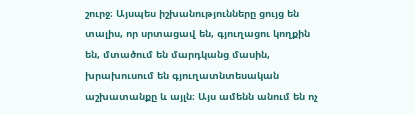շուրջ։ Այսպես իշխանությունները ցույց են տալիս, որ սրտացավ են, գյուղացու կողքին են, մտածում են մարդկանց մասին, խրախուսում են գյուղատնտեսական աշխատանքը և այլն։ Այս ամենն անում են ոչ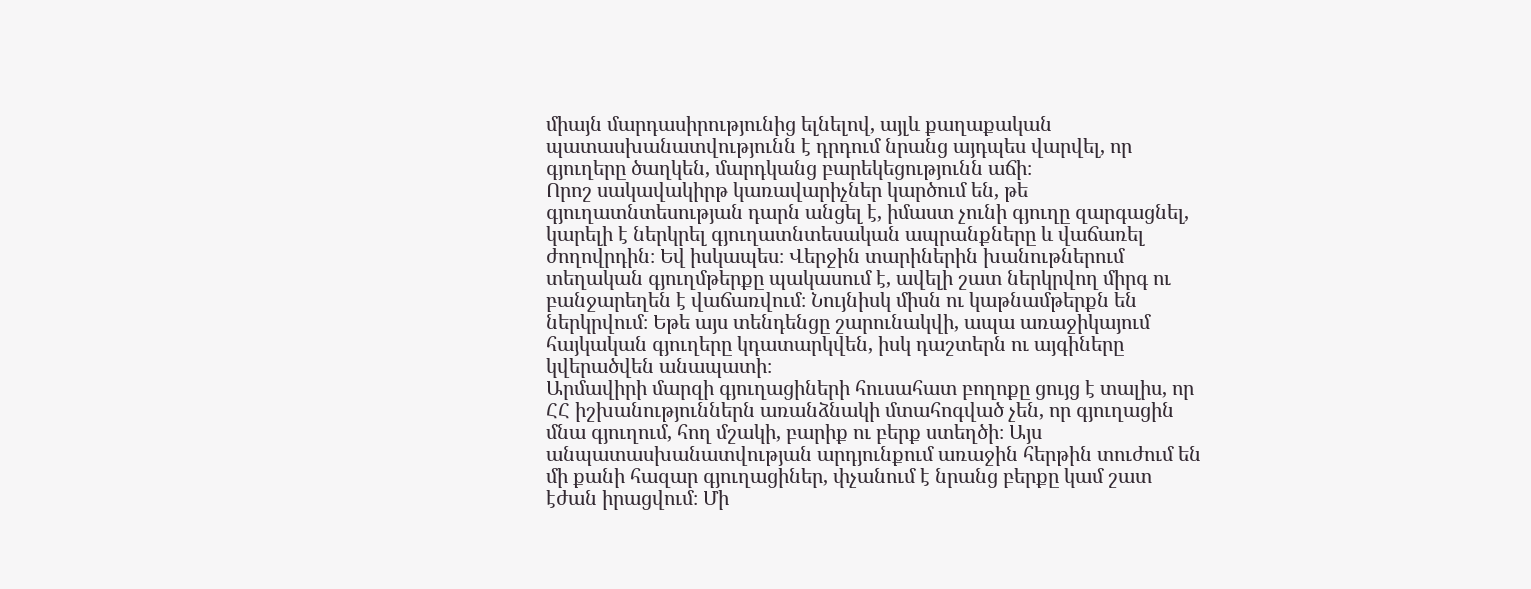միայն մարդասիրությունից ելնելով, այլև քաղաքական պատասխանատվությունն է դրդում նրանց այդպես վարվել, որ գյուղերը ծաղկեն, մարդկանց բարեկեցությունն աճի։
Որոշ սակավակիրթ կառավարիչներ կարծում են, թե գյուղատնտեսության դարն անցել է, իմաստ չունի գյուղը զարգացնել, կարելի է ներկրել գյուղատնտեսական ապրանքները և վաճառել ժողովրդին։ Եվ իսկապես։ Վերջին տարիներին խանութներում տեղական գյուղմթերքը պակասում է, ավելի շատ ներկրվող միրգ ու բանջարեղեն է վաճառվում։ Նույնիսկ միսն ու կաթնամթերքն են ներկրվում։ Եթե այս տենդենցը շարունակվի, ապա առաջիկայում հայկական գյուղերը կդատարկվեն, իսկ դաշտերն ու այգիները կվերածվեն անապատի։
Արմավիրի մարզի գյուղացիների հուսահատ բողոքը ցույց է տալիս, որ ՀՀ իշխանություններն առանձնակի մտահոգված չեն, որ գյուղացին մնա գյուղում, հող մշակի, բարիք ու բերք ստեղծի։ Այս անպատասխանատվության արդյունքում առաջին հերթին տուժում են մի քանի հազար գյուղացիներ, փչանում է նրանց բերքը կամ շատ էժան իրացվում։ Մի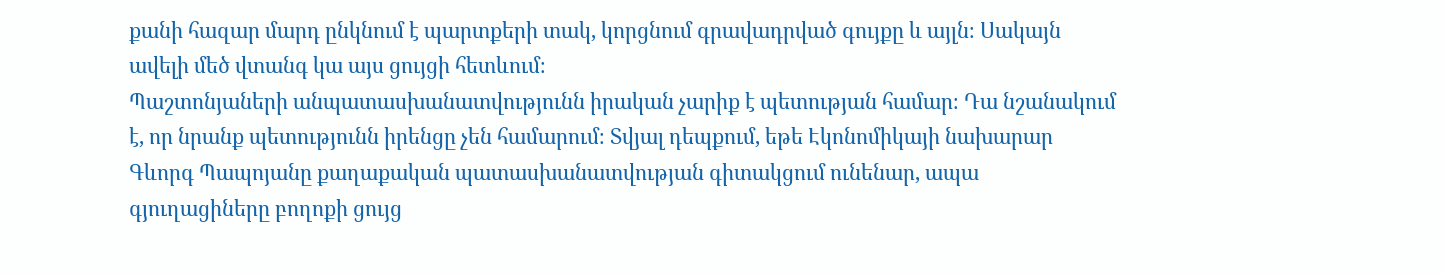քանի հազար մարդ ընկնում է պարտքերի տակ, կորցնում գրավադրված գույքը և այլն։ Սակայն ավելի մեծ վտանգ կա այս ցույցի հետևում։
Պաշտոնյաների անպատասխանատվությունն իրական չարիք է պետության համար։ Դա նշանակում է, որ նրանք պետությունն իրենցը չեն համարում։ Տվյալ դեպքում, եթե Էկոնոմիկայի նախարար Գևորգ Պապոյանը քաղաքական պատասխանատվության գիտակցում ունենար, ապա գյուղացիները բողոքի ցույց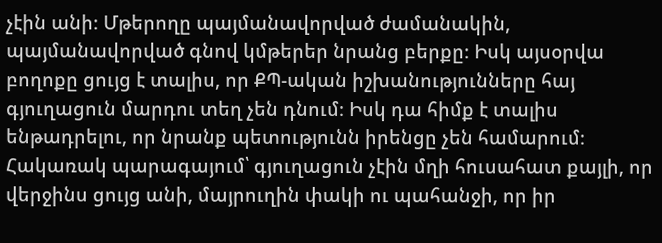չէին անի։ Մթերողը պայմանավորված ժամանակին, պայմանավորված գնով կմթերեր նրանց բերքը։ Իսկ այսօրվա բողոքը ցույց է տալիս, որ ՔՊ-ական իշխանությունները հայ գյուղացուն մարդու տեղ չեն դնում։ Իսկ դա հիմք է տալիս ենթադրելու, որ նրանք պետությունն իրենցը չեն համարում։ Հակառակ պարագայում՝ գյուղացուն չէին մղի հուսահատ քայլի, որ վերջինս ցույց անի, մայրուղին փակի ու պահանջի, որ իր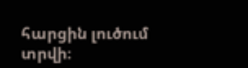հարցին լուծում տրվի։